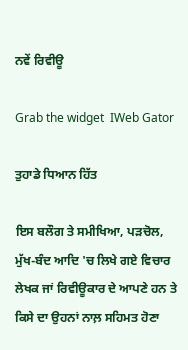ਨਵੇਂ ਰਿਵੀਊ

Grab the widget  IWeb Gator

ਤੁਹਾਡੇ ਧਿਆਨ ਹਿੱਤ

ਇਸ ਬਲੌਗ ਤੇ ਸਮੀਖਿਆ, ਪੜਚੋਲ, ਮੁੱਖ-ਬੰਦ ਆਦਿ 'ਚ ਲਿਖੇ ਗਏ ਵਿਚਾਰ ਲੇਖਕ ਜਾਂ ਰਿਵੀਊਕਾਰ ਦੇ ਆਪਣੇ ਹਨ ਤੇ ਕਿਸੇ ਦਾ ਉਹਨਾਂ ਨਾਲ਼ ਸਹਿਮਤ ਹੋਣਾ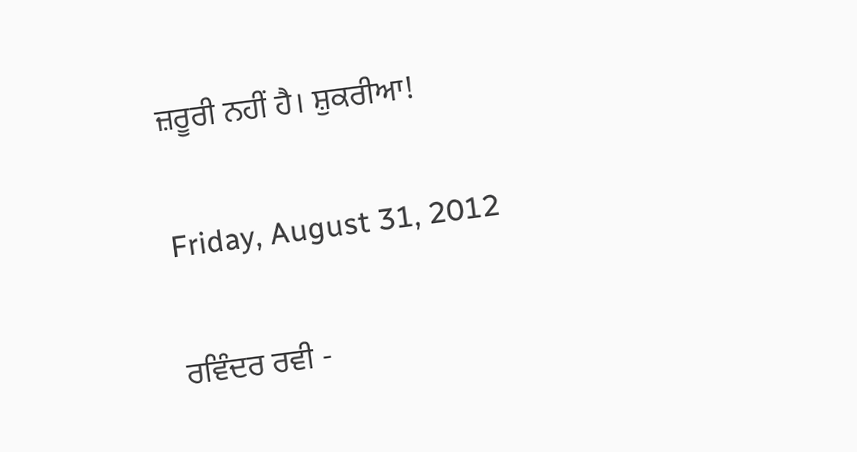ਜ਼ਰੂਰੀ ਨਹੀਂ ਹੈ। ਸ਼ੁਕਰੀਆ!

Friday, August 31, 2012

ਰਵਿੰਦਰ ਰਵੀ -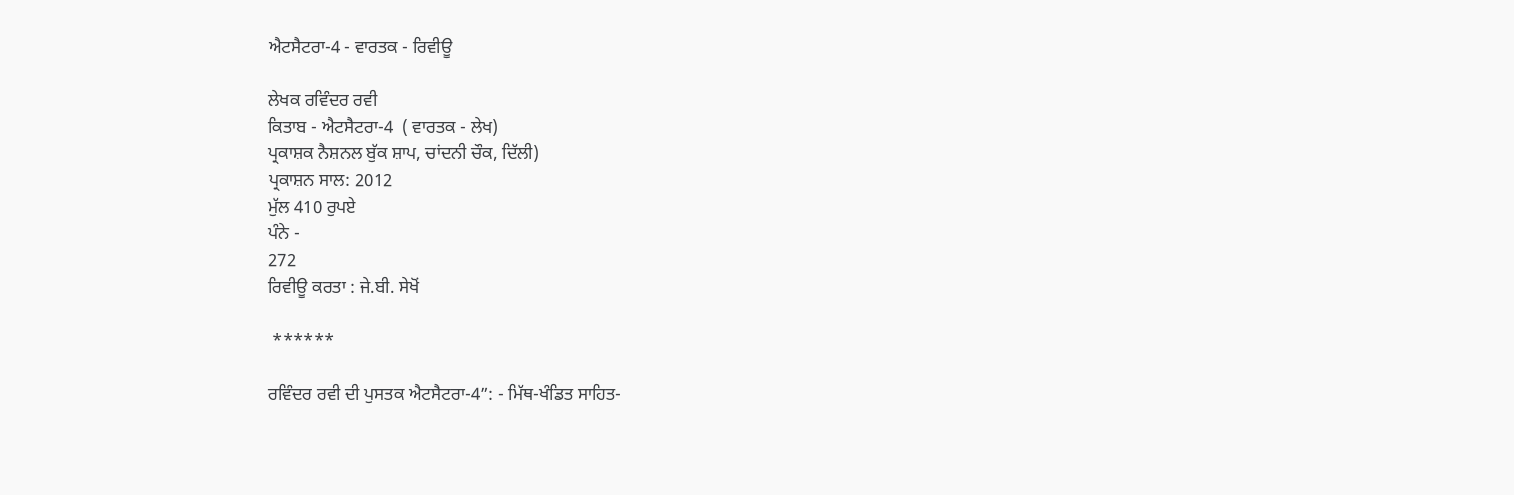ਐਟਸੈਟਰਾ-4 - ਵਾਰਤਕ - ਰਿਵੀਊ

ਲੇਖਕ ਰਵਿੰਦਰ ਰਵੀ
ਕਿਤਾਬ - ਐਟਸੈਟਰਾ-4  ( ਵਾਰਤਕ - ਲੇਖ)
ਪ੍ਰਕਾਸ਼ਕ ਨੈਸ਼ਨਲ ਬੁੱਕ ਸ਼ਾਪ, ਚਾਂਦਨੀ ਚੌਕ, ਦਿੱਲੀ)
ਪ੍ਰਕਾਸ਼ਨ ਸਾਲ: 2012
ਮੁੱਲ 410 ਰੁਪਏ
ਪੰਨੇ -
272
ਰਿਵੀਊ ਕਰਤਾ : ਜੇ.ਬੀ. ਸੇਖੋਂ

 ******

ਰਵਿੰਦਰ ਰਵੀ ਦੀ ਪੁਸਤਕ ਐਟਸੈਟਰਾ-4”: - ਮਿੱਥ-ਖੰਡਿਤ ਸਾਹਿਤ-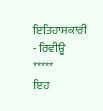ਇਤਿਹਾਸਕਾਰੀ - ਰਿਵੀਊ
*****
ਇਹ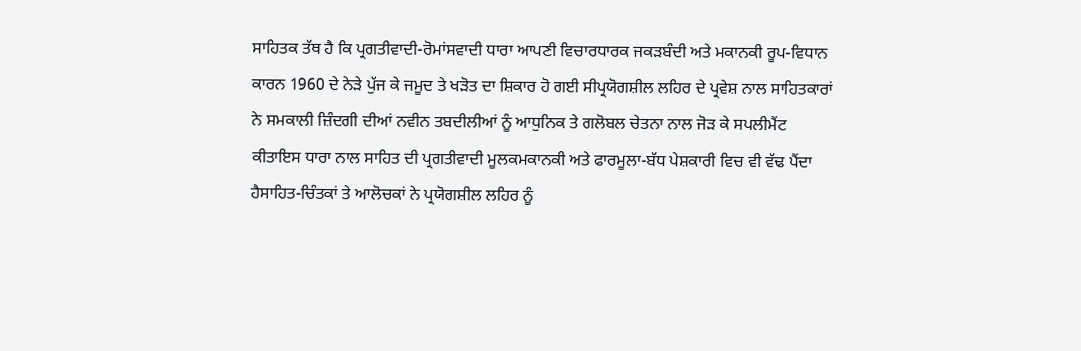ਸਾਹਿਤਕ ਤੱਥ ਹੈ ਕਿ ਪ੍ਰਗਤੀਵਾਦੀ-ਰੋਮਾਂਸਵਾਦੀ ਧਾਰਾ ਆਪਣੀ ਵਿਚਾਰਧਾਰਕ ਜਕੜਬੰਦੀ ਅਤੇ ਮਕਾਨਕੀ ਰੂਪ-ਵਿਧਾਨ ਕਾਰਨ 1960 ਦੇ ਨੇੜੇ ਪੁੱਜ ਕੇ ਜਮੂਦ ਤੇ ਖੜੋਤ ਦਾ ਸ਼ਿਕਾਰ ਹੋ ਗਈ ਸੀਪ੍ਰਯੋਗਸ਼ੀਲ ਲਹਿਰ ਦੇ ਪ੍ਰਵੇਸ਼ ਨਾਲ ਸਾਹਿਤਕਾਰਾਂ ਨੇ ਸਮਕਾਲੀ ਜ਼ਿੰਦਗੀ ਦੀਆਂ ਨਵੀਨ ਤਬਦੀਲੀਆਂ ਨੂੰ ਆਧੁਨਿਕ ਤੇ ਗਲੋਬਲ ਚੇਤਨਾ ਨਾਲ ਜੋੜ ਕੇ ਸਪਲੀਮੈਂਟ ਕੀਤਾਇਸ ਧਾਰਾ ਨਾਲ ਸਾਹਿਤ ਦੀ ਪ੍ਰਗਤੀਵਾਦੀ ਮੂਲਕਮਕਾਨਕੀ ਅਤੇ ਫਾਰਮੂਲਾ-ਬੱਧ ਪੇਸ਼ਕਾਰੀ ਵਿਚ ਵੀ ਵੱਢ ਪੈਂਦਾ ਹੈਸਾਹਿਤ-ਚਿੰਤਕਾਂ ਤੇ ਆਲੋਚਕਾਂ ਨੇ ਪ੍ਰਯੋਗਸ਼ੀਲ ਲਹਿਰ ਨੂੰ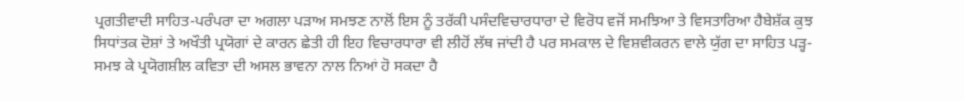ਪ੍ਰਗਤੀਵਾਦੀ ਸਾਹਿਤ-ਪਰੰਪਰਾ ਦਾ ਅਗਲਾ ਪੜਾਅ ਸਮਝਣ ਨਾਲੋਂ ਇਸ ਨੂੰ ਤਰੱਕੀ ਪਸੰਦਵਿਚਾਰਧਾਰਾ ਦੇ ਵਿਰੋਧ ਵਜੋਂ ਸਮਝਿਆ ਤੇ ਵਿਸਤਾਰਿਆ ਹੈਬੇਸ਼ੱਕ ਕੁਝ ਸਿਧਾਂਤਕ ਦੋਸ਼ਾਂ ਤੇ ਅਖੌਤੀ ਪ੍ਰਯੋਗਾਂ ਦੇ ਕਾਰਨ ਛੇਤੀ ਹੀ ਇਹ ਵਿਚਾਰਧਾਰਾ ਵੀ ਲੀਹੋਂ ਲੱਥ ਜਾਂਦੀ ਹੈ ਪਰ ਸਮਕਾਲ ਦੇ ਵਿਸ਼ਵੀਕਰਨ ਵਾਲੇ ਯੁੱਗ ਦਾ ਸਾਹਿਤ ਪੜ੍ਹ-ਸਮਝ ਕੇ ਪ੍ਰਯੋਗਸ਼ੀਲ ਕਵਿਤਾ ਦੀ ਅਸਲ ਭਾਵਨਾ ਨਾਲ ਨਿਆਂ ਹੋ ਸਕਦਾ ਹੈ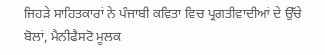ਜਿਹੜੇ ਸਾਹਿਤਕਾਰਾਂ ਨੇ ਪੰਜਾਬੀ ਕਵਿਤਾ ਵਿਚ ਪ੍ਰਗਤੀਵਾਦੀਆਂ ਦੇ ਉੱਚੇ ਬੋਲਾਂ, ਮੈਨੀਫੈਸਟੋ ਮੂਲਕ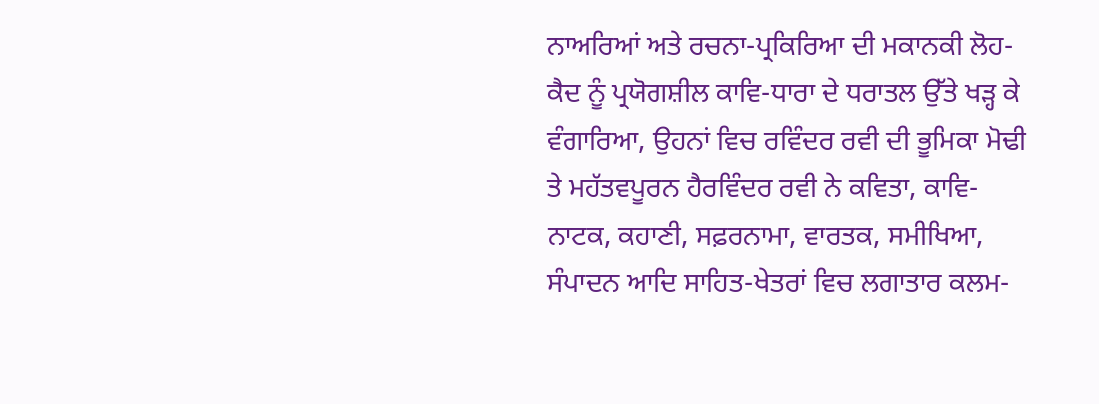ਨਾਅਰਿਆਂ ਅਤੇ ਰਚਨਾ-ਪ੍ਰਕਿਰਿਆ ਦੀ ਮਕਾਨਕੀ ਲੋਹ-ਕੈਦ ਨੂੰ ਪ੍ਰਯੋਗਸ਼ੀਲ ਕਾਵਿ-ਧਾਰਾ ਦੇ ਧਰਾਤਲ ਉੱਤੇ ਖੜ੍ਹ ਕੇ ਵੰਗਾਰਿਆ, ਉਹਨਾਂ ਵਿਚ ਰਵਿੰਦਰ ਰਵੀ ਦੀ ਭੂਮਿਕਾ ਮੋਢੀ ਤੇ ਮਹੱਤਵਪੂਰਨ ਹੈਰਵਿੰਦਰ ਰਵੀ ਨੇ ਕਵਿਤਾ, ਕਾਵਿ-ਨਾਟਕ, ਕਹਾਣੀ, ਸਫ਼ਰਨਾਮਾ, ਵਾਰਤਕ, ਸਮੀਖਿਆ, ਸੰਪਾਦਨ ਆਦਿ ਸਾਹਿਤ-ਖੇਤਰਾਂ ਵਿਚ ਲਗਾਤਾਰ ਕਲਮ-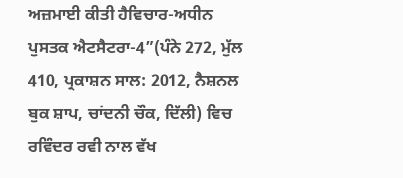ਅਜ਼ਮਾਈ ਕੀਤੀ ਹੈਵਿਚਾਰ-ਅਧੀਨ ਪੁਸਤਕ ਐਟਸੈਟਰਾ-4”(ਪੰਨੇ 272, ਮੁੱਲ 410, ਪ੍ਰਕਾਸ਼ਨ ਸਾਲ: 2012, ਨੈਸ਼ਨਲ ਬੁਕ ਸ਼ਾਪ, ਚਾਂਦਨੀ ਚੌਕ, ਦਿੱਲੀ) ਵਿਚ ਰਵਿੰਦਰ ਰਵੀ ਨਾਲ ਵੱਖ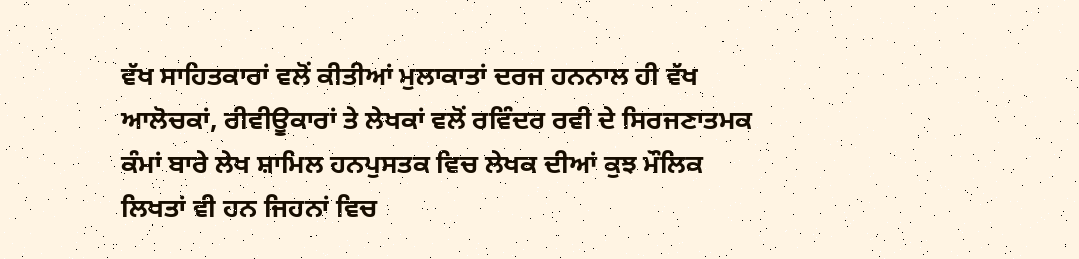ਵੱਖ ਸਾਹਿਤਕਾਰਾਂ ਵਲੋਂ ਕੀਤੀਆਂ ਮੁਲਾਕਾਤਾਂ ਦਰਜ ਹਨਨਾਲ ਹੀ ਵੱਖ ਆਲੋਚਕਾਂ, ਰੀਵੀਊਕਾਰਾਂ ਤੇ ਲੇਖਕਾਂ ਵਲੋਂ ਰਵਿੰਦਰ ਰਵੀ ਦੇ ਸਿਰਜਣਾਤਮਕ ਕੰਮਾਂ ਬਾਰੇ ਲੇਖ ਸ਼ਾਮਿਲ ਹਨਪੁਸਤਕ ਵਿਚ ਲੇਖਕ ਦੀਆਂ ਕੁਝ ਮੌਲਿਕ ਲਿਖਤਾਂ ਵੀ ਹਨ ਜਿਹਨਾਂ ਵਿਚ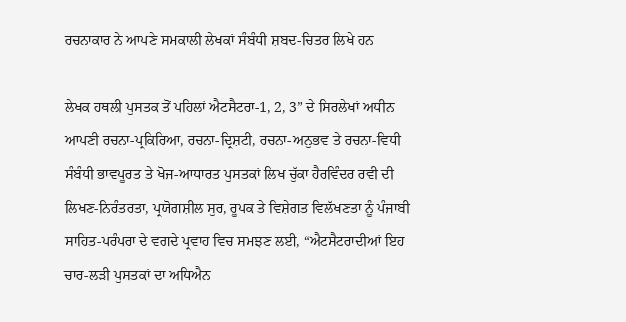ਰਚਨਾਕਾਰ ਨੇ ਆਪਣੇ ਸਮਕਾਲੀ ਲੇਖਕਾਂ ਸੰਬੰਧੀ ਸ਼ਬਦ-ਚਿਤਰ ਲਿਖੇ ਹਨ

ਲੇਖਕ ਹਥਲੀ ਪੁਸਤਕ ਤੋਂ ਪਹਿਲਾਂ ਐਟਸੈਟਰਾ-1, 2, 3” ਦੇ ਸਿਰਲੇਖਾਂ ਅਧੀਨ ਆਪਣੀ ਰਚਨਾ-ਪ੍ਰਕਿਰਿਆ, ਰਚਨਾ-ਦ੍ਰਿਸ਼ਟੀ, ਰਚਨਾ-ਅਨੁਭਵ ਤੇ ਰਚਨਾ-ਵਿਧੀ ਸੰਬੰਧੀ ਭਾਵਪੂਰਤ ਤੇ ਖੋਜ-ਆਧਾਰਤ ਪੁਸਤਕਾਂ ਲਿਖ ਚੁੱਕਾ ਹੈਰਵਿੰਦਰ ਰਵੀ ਦੀ ਲਿਖਣ-ਨਿਰੰਤਰਤਾ, ਪ੍ਰਯੋਗਸ਼ੀਲ ਸੁਰ, ਰੂਪਕ ਤੇ ਵਿਸ਼ੇਗਤ ਵਿਲੱਖਣਤਾ ਨੂੰ ਪੰਜਾਬੀ ਸਾਹਿਤ-ਪਰੰਪਰਾ ਦੇ ਵਗਦੇ ਪ੍ਰਵਾਹ ਵਿਚ ਸਮਝਣ ਲਈ, “ਐਟਸੈਟਰਾਦੀਆਂ ਇਹ ਚਾਰ-ਲੜੀ ਪੁਸਤਕਾਂ ਦਾ ਅਧਿਐਨ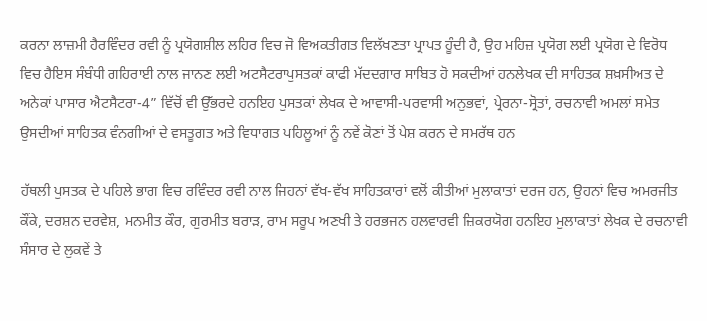ਕਰਨਾ ਲਾਜ਼ਮੀ ਹੈਰਵਿੰਦਰ ਰਵੀ ਨੂੰ ਪ੍ਰਯੋਗਸ਼ੀਲ ਲਹਿਰ ਵਿਚ ਜੋ ਵਿਅਕਤੀਗਤ ਵਿਲੱਖਣਤਾ ਪ੍ਰਾਪਤ ਹੂੰਦੀ ਹੈ, ਉਹ ਮਹਿਜ਼ ਪ੍ਰਯੋਗ ਲਈ ਪ੍ਰਯੋਗ ਦੇ ਵਿਰੋਧ ਵਿਚ ਹੈਇਸ ਸੰਬੰਧੀ ਗਹਿਰਾਈ ਨਾਲ ਜਾਨਣ ਲਈ ਅਟਸੈਟਰਾਪੁਸਤਕਾਂ ਕਾਫੀ ਮੱਦਦਗਾਰ ਸਾਬਿਤ ਹੋ ਸਕਦੀਆਂ ਹਨਲੇਖਕ ਦੀ ਸਾਹਿਤਕ ਸ਼ਖ਼ਸੀਅਤ ਦੇ ਅਨੇਕਾਂ ਪਾਸਾਰ ਐਟਸੈਟਰਾ-4” ਵਿੱਚੋਂ ਵੀ ਉੱਭਰਦੇ ਹਨਇਹ ਪੁਸਤਕਾਂ ਲੇਖਕ ਦੇ ਆਵਾਸੀ-ਪਰਵਾਸੀ ਅਨੁਭਵਾਂ, ਪ੍ਰੇਰਨਾ-ਸ੍ਰੋਤਾਂ, ਰਚਨਾਵੀ ਅਮਲਾਂ ਸਮੇਤ ਉਸਦੀਆਂ ਸਾਹਿਤਕ ਵੰਨਗੀਆਂ ਦੇ ਵਸਤੂਗਤ ਅਤੇ ਵਿਧਾਗਤ ਪਹਿਲੂਆਂ ਨੂੰ ਨਵੇਂ ਕੋਣਾਂ ਤੋਂ ਪੇਸ਼ ਕਰਨ ਦੇ ਸਮਰੱਥ ਹਨ

ਹੱਥਲੀ ਪੁਸਤਕ ਦੇ ਪਹਿਲੇ ਭਾਗ ਵਿਚ ਰਵਿੰਦਰ ਰਵੀ ਨਾਲ ਜਿਹਨਾਂ ਵੱਖ-ਵੱਖ ਸਾਹਿਤਕਾਰਾਂ ਵਲੋਂ ਕੀਤੀਆਂ ਮੁਲਾਕਾਤਾਂ ਦਰਜ ਹਨ, ਉਹਨਾਂ ਵਿਚ ਅਮਰਜੀਤ ਕੌਂਕੇ, ਦਰਸ਼ਨ ਦਰਵੇਸ਼, ਮਨਮੀਤ ਕੌਰ, ਗੁਰਮੀਤ ਬਰਾੜ, ਰਾਮ ਸਰੂਪ ਅਣਖੀ ਤੇ ਹਰਭਜਨ ਹਲਵਾਰਵੀ ਜ਼ਿਕਰਯੋਗ ਹਨਇਹ ਮੁਲਾਕਾਤਾਂ ਲੇਖਕ ਦੇ ਰਚਨਾਵੀ ਸੰਸਾਰ ਦੇ ਲੁਕਵੇਂ ਤੇ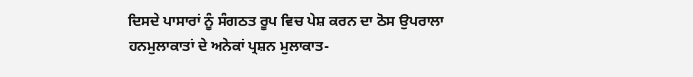ਦਿਸਦੇ ਪਾਸਾਰਾਂ ਨੂੰ ਸੰਗਠਤ ਰੂਪ ਵਿਚ ਪੇਸ਼ ਕਰਨ ਦਾ ਠੋਸ ਉਪਰਾਲਾ ਹਨਮੁਲਾਕਾਤਾਂ ਦੇ ਅਨੇਕਾਂ ਪ੍ਰਸ਼ਨ ਮੁਲਾਕਾਤ-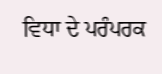ਵਿਧਾ ਦੇ ਪਰੰਪਰਕ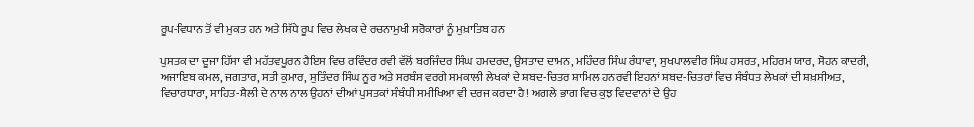ਰੂਪ-ਵਿਧਾਨ ਤੋਂ ਵੀ ਮੁਕਤ ਹਨ ਅਤੇ ਸਿੱਧੇ ਰੂਪ ਵਿਚ ਲੇਖਕ ਦੇ ਰਚਨਾਮੁਖੀ ਸਰੋਕਾਰਾਂ ਨੂੰ ਮੁਖ਼ਾਤਿਬ ਹਨ

ਪੁਸਤਕ ਦਾ ਦੂਜਾ ਹਿੱਸਾ ਵੀ ਮਹੱਤਵਪੂਰਨ ਹੈਇਸ ਵਿਚ ਰਵਿੰਦਰ ਰਵੀ ਵੱਲੋਂ ਬਰਜਿੰਦਰ ਸਿੰਘ ਹਮਦਰਦ, ਉਸਤਾਦ ਦਾਮਨ, ਮਹਿੰਦਰ ਸਿੰਘ ਰੰਧਾਵਾ, ਸੁਖਪਾਲਵੀਰ ਸਿੰਘ ਹਸਰਤ, ਮਹਿਰਮ ਯਾਰ, ਸੋਹਨ ਕਾਦਰੀ, ਅਜਾਇਬ ਕਮਲ, ਜਗਤਾਰ, ਸਤੀ ਕੁਮਾਰ, ਸੁਤਿੰਦਰ ਸਿੰਘ ਨੂਰ ਅਤੇ ਸਰਬੰਸ ਵਰਗੇ ਸਮਕਾਲੀ ਲੇਖਕਾਂ ਦੇ ਸ਼ਬਦ-ਚਿਤਰ ਸ਼ਾਮਿਲ ਹਨਰਵੀ ਇਹਨਾਂ ਸ਼ਬਦ-ਚਿਤਰਾਂ ਵਿਚ ਸੰਬੰਧਤ ਲੇਖਕਾਂ ਦੀ ਸ਼ਖ਼ਸੀਅਤ, ਵਿਚਾਰਧਾਰਾ, ਸਾਹਿਤ-ਸ਼ੈਲੀ ਦੇ ਨਾਲ ਨਾਲ ਉਹਨਾਂ ਦੀਆਂ ਪੁਸਤਕਾਂ ਸੰਬੰਧੀ ਸਮੀਖਿਆ ਵੀ ਦਰਜ ਕਰਦਾ ਹੈ! ਅਗਲੇ ਭਾਗ ਵਿਚ ਕੁਝ ਵਿਦਵਾਨਾਂ ਦੇ ਉਹ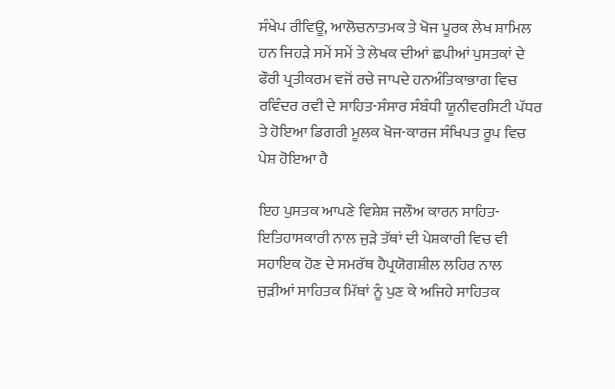ਸੰਖੇਪ ਰੀਵਿਊ, ਆਲੋਚਨਾਤਮਕ ਤੇ ਖੋਜ ਪੂਰਕ ਲੇਖ ਸ਼ਾਮਿਲ ਹਨ ਜਿਹੜੇ ਸਮੇਂ ਸਮੇਂ ਤੇ ਲੇਖਕ ਦੀਆਂ ਛਪੀਆਂ ਪੁਸਤਕਾਂ ਦੇ ਫੌਰੀ ਪ੍ਰਤੀਕਰਮ ਵਜੋਂ ਰਚੇ ਜਾਪਦੇ ਹਨਅੰਤਿਕਾਭਾਗ ਵਿਚ ਰਵਿੰਦਰ ਰਵੀ ਦੇ ਸਾਹਿਤ-ਸੰਸਾਰ ਸੰਬੰਧੀ ਯੂਨੀਵਰਸਿਟੀ ਪੱਧਰ ਤੇ ਹੋਇਆ ਡਿਗਰੀ ਮੂਲਕ ਖੋਜ-ਕਾਰਜ ਸੰਖਿਪਤ ਰੂਪ ਵਿਚ ਪੇਸ਼ ਹੋਇਆ ਹੈ

ਇਹ ਪੁਸਤਕ ਆਪਣੇ ਵਿਸ਼ੇਸ਼ ਜਲੌਅ ਕਾਰਨ ਸਾਹਿਤ-ਇਤਿਹਾਸਕਾਰੀ ਨਾਲ ਜੁੜੇ ਤੱਥਾਂ ਦੀ ਪੇਸ਼ਕਾਰੀ ਵਿਚ ਵੀ ਸਹਾਇਕ ਹੋਣ ਦੇ ਸਮਰੱਥ ਹੈਪ੍ਰਯੋਗਸ਼ੀਲ ਲਹਿਰ ਨਾਲ ਜੁੜੀਆਂ ਸਾਹਿਤਕ ਮਿੱਥਾਂ ਨੂੰ ਪੁਣ ਕੇ ਅਜਿਹੇ ਸਾਹਿਤਕ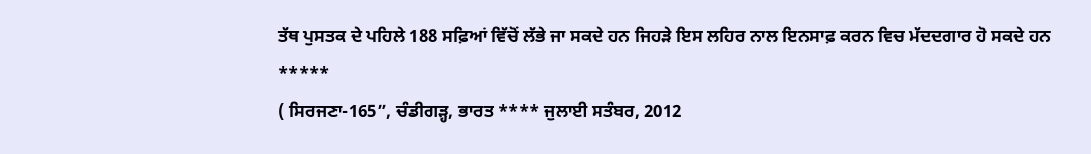ਤੱਥ ਪੁਸਤਕ ਦੇ ਪਹਿਲੇ 188 ਸਫ਼ਿਆਂ ਵਿੱਚੋਂ ਲੱਭੇ ਜਾ ਸਕਦੇ ਹਨ ਜਿਹੜੇ ਇਸ ਲਹਿਰ ਨਾਲ ਇਨਸਾਫ਼ ਕਰਨ ਵਿਚ ਮੱਦਦਗਾਰ ਹੋ ਸਕਦੇ ਹਨ
*****
( ਸਿਰਜਣਾ-165”, ਚੰਡੀਗੜ੍ਹ, ਭਾਰਤ **** ਜੁਲਾਈ ਸਤੰਬਰ, 2012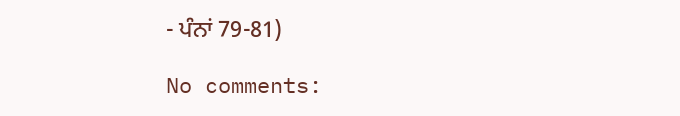- ਪੰਨਾਂ 79-81)

No comments: